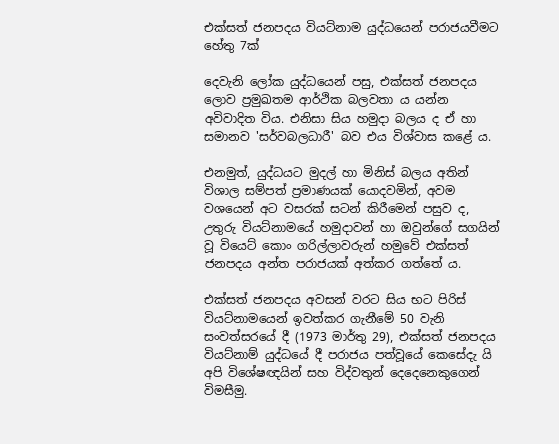එක්සත් ජනපදය වියට්නාම යුද්ධයෙන් පරාජයවීමට හේතු 7ක්

දෙවැනි ලෝක යුද්ධයෙන් පසු, එක්සත් ජනපදය ලොව ප්‍රමුඛතම ආර්ථික බලවතා ය යන්න අවිවාදිත විය. එනිසා සිය හමුදා බලය ද ඒ හා සමානව 'සර්වබලධාරී' බව එය විශ්වාස කළේ ය.

එනමුත්, යුද්ධයට මුදල් හා මිනිස් බලය අතින් විශාල සම්පත් ප්‍රමාණයක් යොදවමින්, අවම වශයෙන් අට වසරක් සටන් කිරීමෙන් පසුව ද, උතුරු වියට්නාමයේ හමුදාවන් හා ඔවුන්ගේ සගයින් වූ වියෙට් කොං ගරිල්ලාවරුන් හමුවේ එක්සත් ජනපදය අන්ත පරාජයක් අත්කර ගත්තේ ය.

එක්සත් ජනපදය අවසන් වරට සිය භට පිරිස් වියට්නාමයෙන් ඉවත්කර ගැනීමේ 50 වැනි සංවත්සරයේ දී (1973 මාර්තු 29), එක්සත් ජනපදය වියට්නාම් යුද්ධයේ දී පරාජය පත්වූයේ කෙසේදැ යි අපි විශේෂඥයින් සහ විද්වතුන් දෙදෙනෙකුගෙන් විමසීමු.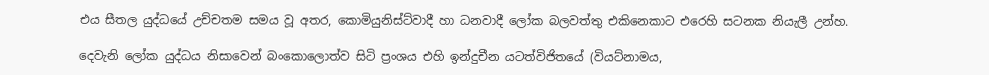එය සීතල යුද්ධයේ උච්චතම සමය වූ අතර, කොමියුනිස්ට්වාදී හා ධනවාදී ලෝක බලවත්තු එකිනෙකාට එරෙහි සටනක නියැලී උන්හ.

දෙවැනි ලෝක යුද්ධය නිසාවෙන් බංකොලොත්ව සිටි ප්‍රංශය එහි ඉන්දුචීන යටත්විජිතයේ (වියට්නාමය,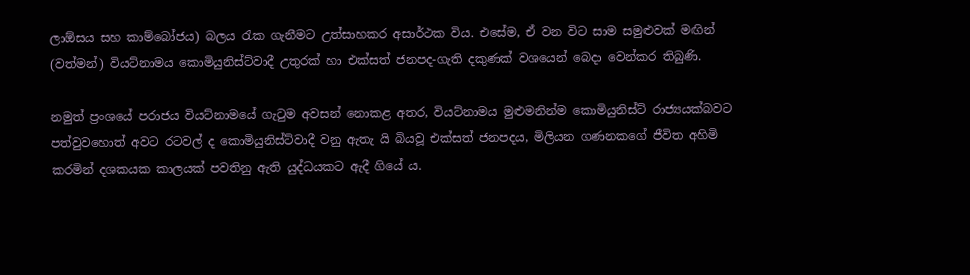ලාඕසය සහ කාම්බෝජය) බලය රැක ගැනීමට උත්සාහකර අසාර්ථක විය. එසේම, ඒ වන විට සාම සමුළුවක් මඟින් (වත්මන්) වියට්නාමය කොමියුනිස්ට්වාදී උතුරක් හා එක්සත් ජනපද-ගැති දකුණක් වශයෙන් බෙදා වෙන්කර තිබුණි.

නමුත් ප්‍රංශයේ පරාජය වියට්නාමයේ ගැටුම අවසන් නොකළ අතර, වියට්නාමය මුළුමනින්ම කොමියුනිස්ට් රාජ්‍යයක්බවට පත්වුවහොත් අවට රටවල් ද කොමියුනිස්ට්වාදී වනු ඇතැ යි බියවූ එක්සත් ජනපදය, මිලියන ගණනකගේ ජීවිත අහිමි කරමින් දශකයක කාලයක් පවතිනු ඇති යුද්ධයකට ඇදී ගියේ ය.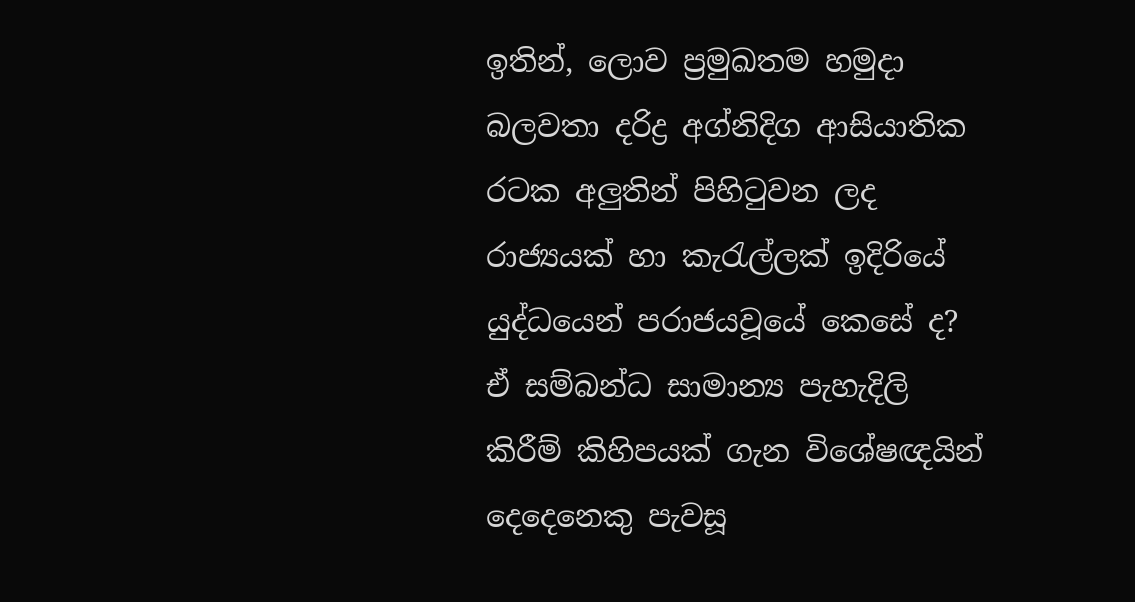ඉතින්, ලොව ප්‍රමුඛතම හමුදා බලවතා දරිද්‍ර අග්නිදිග ආසියාතික රටක අලුතින් පිහිටුවන ලද රාජ්‍යයක් හා කැරැල්ලක් ඉදිරියේ යුද්ධයෙන් පරාජයවූයේ කෙසේ ද? ඒ සම්බන්ධ සාමාන්‍ය පැහැදිලි කිරීම් කිහිපයක් ගැන විශේෂඥයින් දෙදෙනෙකු පැවසූ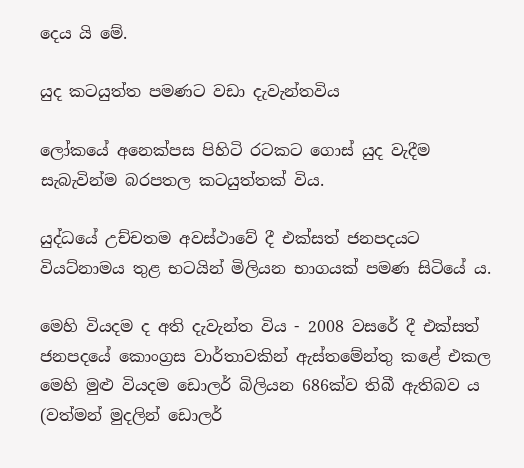දෙය යි මේ.

යුද කටයුත්ත පමණට වඩා දැවැන්තවිය

ලෝකයේ අනෙක්පස පිහිටි රටකට ගොස් යුද වැදීම සැබැවින්ම බරපතල කටයුත්තක් විය.

යුද්ධයේ උච්චතම අවස්ථාවේ දී එක්සත් ජනපදයට වියට්නාමය තුළ භටයින් මිලියන භාගයක් පමණ සිටියේ ය.

මෙහි වියදම ද අති දැවැන්ත විය - 2008 වසරේ දී එක්සත් ජනපදයේ කොංග්‍රස වාර්තාවකින් ඇස්තමේන්තු කළේ එකල මෙහි මුළු වියදම ඩොලර් බිලියන 686ක්ව තිබී ඇතිබව ය (වත්මන් මුදලින් ඩොලර්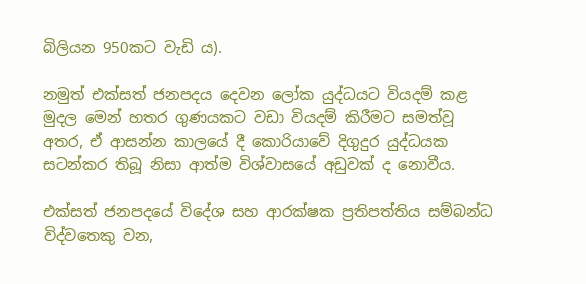බිලියන 950කට වැඩි ය).

නමුත් එක්සත් ජනපදය දෙවන ලෝක යුද්ධයට වියදම් කළ මුදල මෙන් හතර ගුණයකට වඩා වියදම් කිරීමට සමත්වූ අතර, ඒ ආසන්න කාලයේ දී කොරියාවේ දිගුදුර යුද්ධයක සටන්කර තිබූ නිසා ආත්ම විශ්වාසයේ අඩුවක් ද නොවීය.

එක්සත් ජනපදයේ විදේශ සහ ආරක්ෂක ප්‍රතිපත්තිය සම්බන්ධ විද්වතෙකු වන,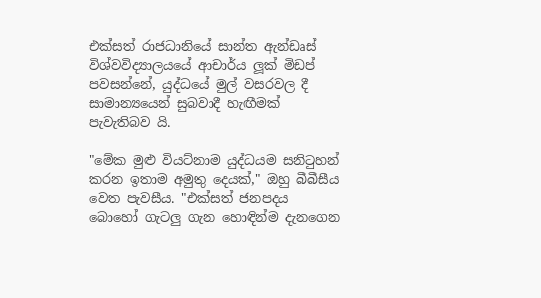එක්සත් රාජධානියේ සාන්ත ඇන්ඩෘස් විශ්වවිද්‍යාලයයේ ආචාර්ය ලූක් මිඩප් පවසන්නේ, යුද්ධයේ මුල් වසරවල දී සාමාන්‍යයෙන් සුබවාදී හැඟීමක් පැවැතිබව යි.

"මේක මුළු වියට්නාම යුද්ධයම සනිටුහන් කරන ඉතාම අමුතු දෙයක්," ඔහු බීබීසීය වෙත පැවසීය. "එක්සත් ජනපදය බොහෝ ගැටලු ගැන හොඳින්ම දැනගෙන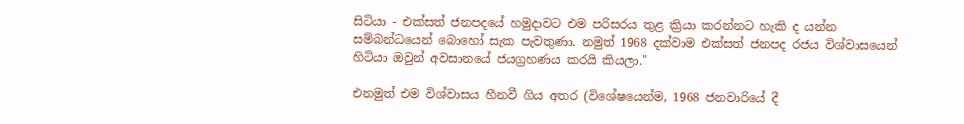සිටියා - එක්සත් ජනපදයේ හමුදාවට එම පරිසරය තුළ ක්‍රියා කරන්නට හැකි ද යන්න සම්බන්ධයෙන් බොහෝ සැක පැවතුණා. නමුත් 1968 දක්වාම එක්සත් ජනපද රජය විශ්වාසයෙන් හිටියා ඔවුන් අවසානයේ ජයග්‍රහණය කරයි කියලා."

එනමුත් එම විශ්වාසය හීනවී ගිය අතර (විශේෂයෙන්ම, 1968 ජනවාරියේ දී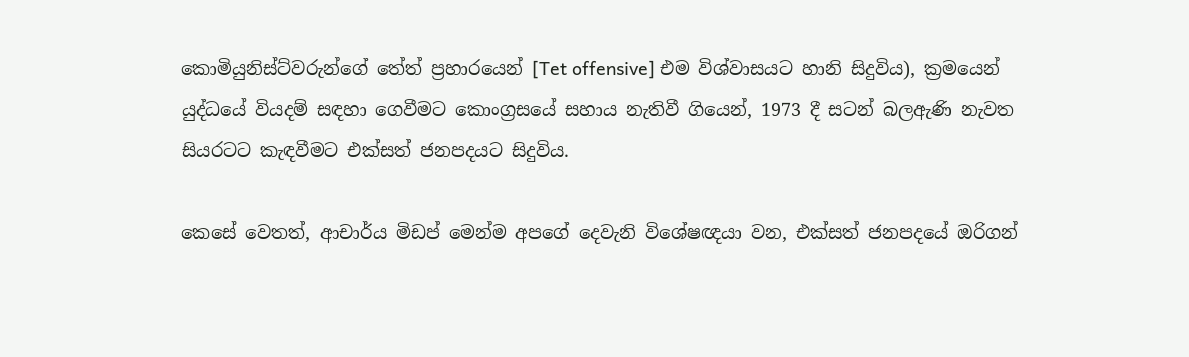කොමියුනිස්ට්වරුන්ගේ තේත් ප්‍රහාරයෙන් [Tet offensive] එම විශ්වාසයට හානි සිදුවිය), ක්‍රමයෙන් යුද්ධයේ වියදම් සඳහා ගෙවීමට කොංග්‍රසයේ සහාය නැතිවී ගියෙන්, 1973 දී සටන් බලඇණි නැවත සියරටට කැඳවීමට එක්සත් ජනපදයට සිදුවිය.

කෙසේ වෙතත්, ආචාර්ය මිඩප් මෙන්ම අපගේ දෙවැනි විශේෂඥයා වන, එක්සත් ජනපදයේ ඔරිගන්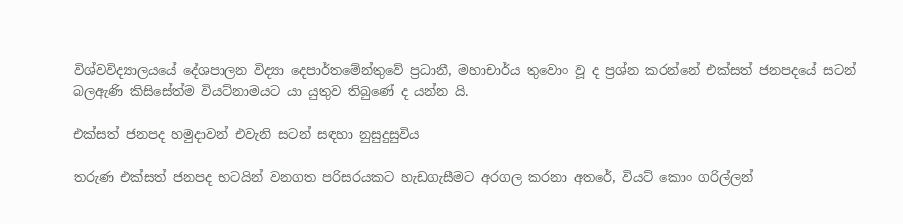විශ්වවිද්‍යාලයයේ දේශපාලන විද්‍යා දෙපාර්තමේන්තුවේ ප්‍රධානී, මහාචාර්ය තුවොං වූ ද ප්‍රශ්න කරන්නේ එක්සත් ජනපදයේ සටන් බලඇණි කිසිසේත්ම වියට්නාමයට යා යුතුව තිබුණේ ද යන්න යි.

එක්සත් ජනපද හමුදාවන් එවැනි සටන් සඳහා නුසුදුසුවිය

තරුණ එක්සත් ජනපද භටයින් වනගත පරිසරයකට හැඩගැසීමට අරගල කරනා අතරේ, වියට් කොං ගරිල්ලන්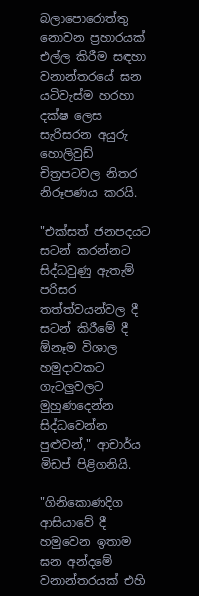බලාපොරොත්තු නොවන ප්‍රහාරයක් එල්ල කිරීම සඳහා වනාන්තරයේ ඝන යටිවැස්ම හරහා දක්ෂ ලෙස සැරිසරන අයුරු හොලිවුඩ් චිත්‍රපටවල නිතර නිරූපණය කරයි.

"එක්සත් ජනපදයට සටන් කරන්නට සිද්ධවුණු ඇතැම් පරිසර තත්ත්වයන්වල දී සටන් කිරීමේ දී ඕනෑම විශාල හමුදාවකට ගැටලුවලට මුහුණදෙන්න සිද්ධවෙන්න පුළුවන්," ආචාර්ය මිඩප් පිළිගනියි.

"ගිනිකොණදිග ආසියාවේ දී හමුවෙන ඉතාම ඝන අන්දමේ වනාන්තරයක් එහි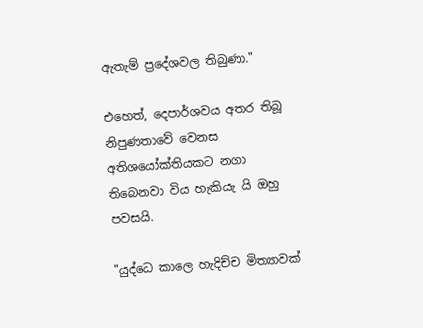ඇතැම් ප්‍රදේශවල තිබුණා."

එහෙත්, දෙපාර්ශවය අතර තිබූ නිපුණතාවේ වෙනස අතිශයෝක්තියකට නගා තිබෙනවා විය හැකියැ යි ඔහු පවසයි.

"යුද්ධෙ කාලෙ හැදිච්ච මිත්‍යාවක්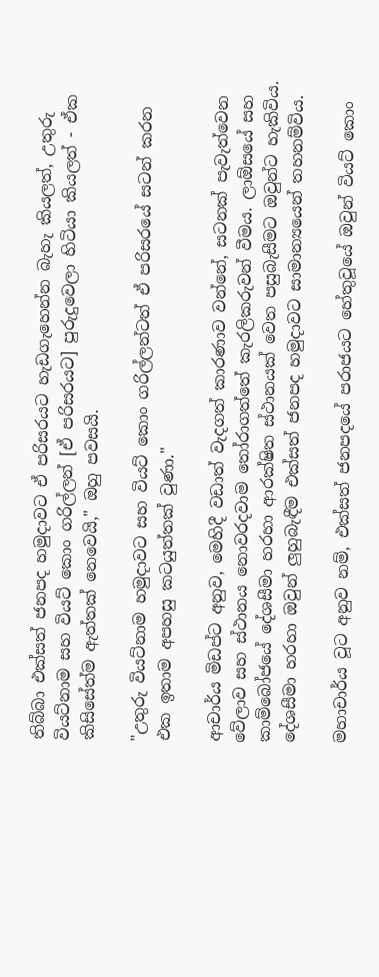තිබ්බා එක්සත් ජනපද හමුදාවට ඒ පරිසරයට හැඩගැහෙන්න බැහැ කියලත්, උතුරු වියට්නාම සහ වියට් කොං ගරිල්ලන් [ඒ පරිසරයට] පුරුදුවෙලා හිටියා කියලත් - ඒක කිසිසේත්ම ඇත්තක් නෙවෙයි," ඔහු පවසයි.

"උතුරු වියට්නාම හමුදාවට සහ වියට් කොං ගරිල්ලන්ටත් ඒ පරිසරයේ සටන් කරන එක ඉතාම අපහසු කටයුත්තක් වුණා."

ආචාර්ය මිඩප්ට අනුව, මෙහිදී වඩාත් වැදගත් කාරණාව වන්නේ, සටනක් පැවැත්වෙන වේලාව සහ ස්ථානය නොවරදවාම තෝරාගත්තේ කැරලිකරුවන් වීමය. ලාඕසයේ සහ කාම්බෝජයේ දේශසීමා හරහා ආරක්ෂිත ස්ථානයක් වෙත පසුබැසීමට ඔවුන්ට හැකිවිය. දේශසීමා හරහා ඔවුන් ලුහුබැඳීම එක්සත් ජනපද හමුදාවට සාමාන්‍යයෙන් තහනම්විය.

මහාචාර්ය වූට අනුව නම්, එක්සත් ජනපදයේ පරාජයට හේතුවූයේ ඔවුන් වියට් කොං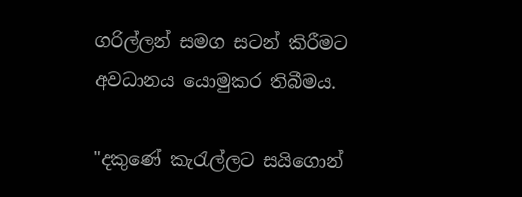ගරිල්ලන් සමග සටන් කිරීමට අවධානය යොමුකර තිබීමය.

"දකුණේ කැරැල්ලට සයිගොන්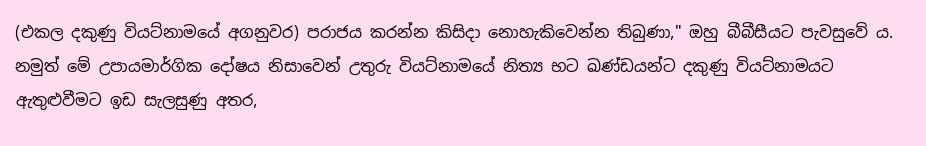(එකල දකුණු වියට්නාමයේ අගනුවර) පරාජය කරන්න කිසිදා නොහැකිවෙන්න තිබුණා," ඔහු බීබීසීයට පැවසුවේ ය. නමුත් මේ උපායමාර්ගික දෝෂය නිසාවෙන් උතුරු වියට්නාමයේ නිත්‍ය භට ඛණ්ඩයන්ට දකුණු වියට්නාමයට ඇතුළුවීමට ඉඩ සැලසුණු අතර,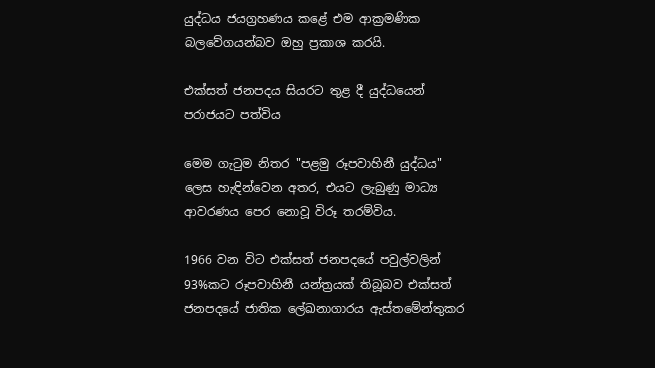යුද්ධය ජයග්‍රහණය කළේ එම ආක්‍රමණික බලවේගයන්බව ඔහු ප්‍රකාශ කරයි.

එක්සත් ජනපදය සියරට තුළ දී යුද්ධයෙන් පරාජයට පත්විය

මෙම ගැටුම නිතර "පළමු රූපවාහිනී යුද්ධය" ලෙස හැඳින්වෙන අතර, එයට ලැබුණු මාධ්‍ය ආවරණය පෙර නොවූ විරූ තරම්විය.

1966 වන විට එක්සත් ජනපදයේ පවුල්වලින් 93%කට රූපවාහිනී යන්ත්‍රයක් තිබූබව එක්සත් ජනපදයේ ජාතික ලේඛනාගාරය ඇස්තමේන්තුකර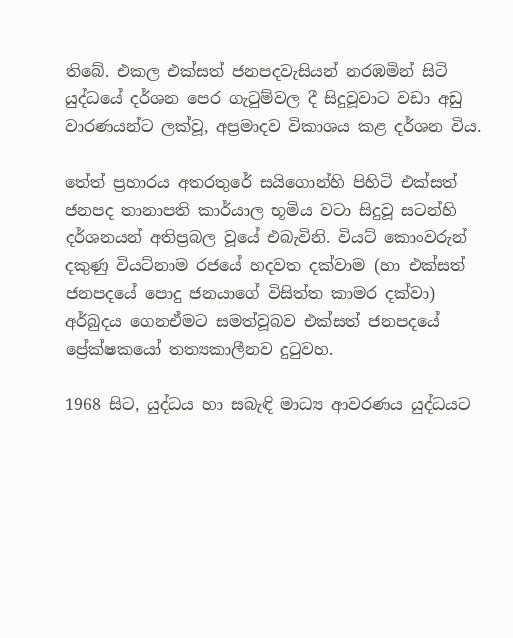තිබේ. එකල එක්සත් ජනපදවැසියන් නරඹමින් සිටි යුද්ධයේ දර්ශන පෙර ගැටුම්වල දී සිදුවූවාට වඩා අඩු වාරණයන්ට ලක්වූ, අප්‍රමාදව විකාශය කළ දර්ශන විය.

තේත් ප්‍රහාරය අතරතුරේ සයිගොන්හි පිහිටි එක්සත් ජනපද තානාපති කාර්යාල භූමිය වටා සිදුවූ සටන්හි දර්ශනයන් අතිප්‍රබල වූයේ එබැවිනි. වියට් කොංවරුන් දකුණු වියට්නාම රජයේ හදවත දක්වාම (හා එක්සත් ජනපදයේ පොදු ජනයාගේ විසිත්ත කාමර දක්වා) අර්බුදය ගෙනඒමට සමත්වූබව එක්සත් ජනපදයේ ප්‍රේක්ෂකයෝ තත්‍යකාලීනව දුටුවහ.

1968 සිට, යුද්ධය හා සබැඳි මාධ්‍ය ආවරණය යුද්ධයට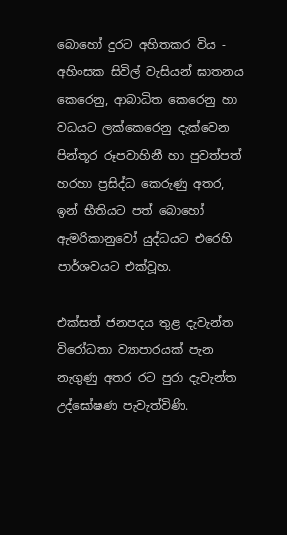බොහෝ දුරට අහිතකර විය - අහිංසක සිවිල් වැසියන් ඝාතනය කෙරෙනු, ආබාධිත කෙරෙනු හා වධයට ලක්කෙරෙනු දැක්වෙන පින්තූර රූපවාහිනී හා පුවත්පත් හරහා ප්‍රසිද්ධ කෙරුණු අතර, ඉන් භීතියට පත් බොහෝ ඇමරිකානුවෝ යුද්ධයට එරෙහි පාර්ශවයට එක්වූහ.

එක්සත් ජනපදය තුළ දැවැන්ත විරෝධතා ව්‍යාපාරයක් පැන නැගුණු අතර රට පුරා දැවැන්ත උද්ඝෝෂණ පැවැත්විණි.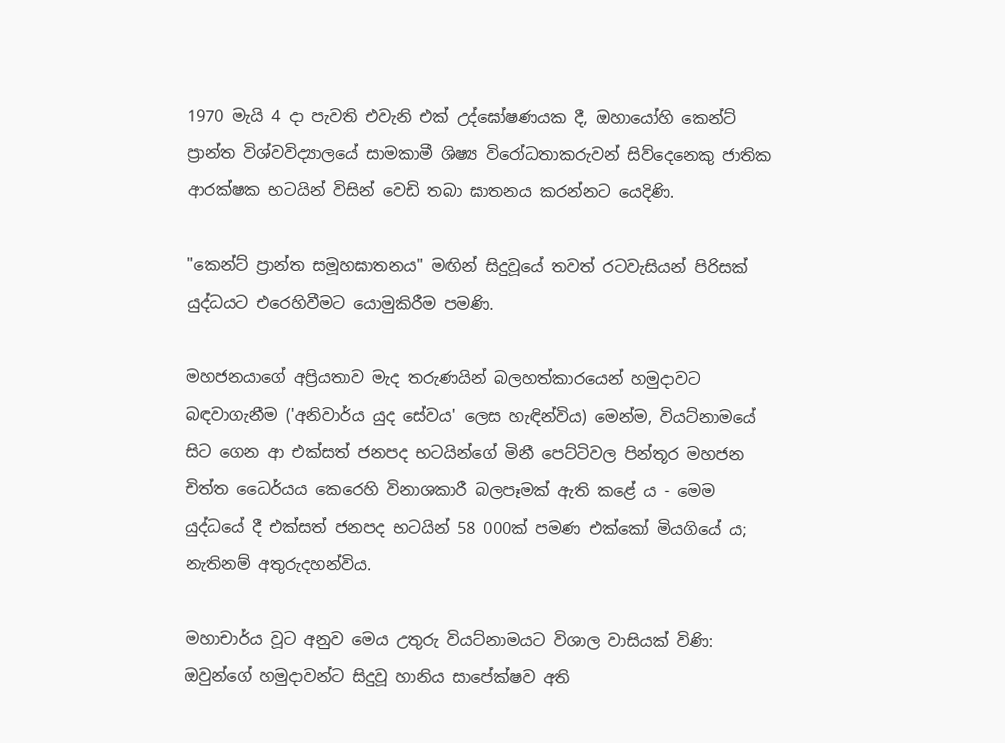1970 මැයි 4 දා පැවති එවැනි එක් උද්ඝෝෂණයක දී, ඔහායෝහි කෙන්ට් ප්‍රාන්ත විශ්වවිද්‍යාලයේ සාමකාමී ශිෂ්‍ය විරෝධතාකරුවන් සිව්දෙනෙකු ජාතික ආරක්ෂක භටයින් විසින් වෙඩි තබා ඝාතනය කරන්නට යෙදිණි.

"කෙන්ට් ප්‍රාන්ත සමූහඝාතනය" මඟින් සිදුවූයේ තවත් රටවැසියන් පිරිසක් යුද්ධයට එරෙහිවීමට යොමුකිරීම පමණි.

මහජනයාගේ අප්‍රියතාව මැද තරුණයින් බලහත්කාරයෙන් හමුදාවට බඳවාගැනීම ('අනිවාර්ය යුද සේවය' ලෙස හැඳින්විය) මෙන්ම, වියට්නාමයේ සිට ගෙන ආ එක්සත් ජනපද භටයින්ගේ මිනී පෙට්ටිවල පින්තූර මහජන චිත්ත ධෛර්යය කෙරෙහි විනාශකාරී බලපෑමක් ඇති කළේ ය - මෙම යුද්ධයේ දී එක්සත් ජනපද භටයින් 58 000ක් පමණ එක්කෝ මියගියේ ය; නැතිනම් අතුරුදහන්විය.

මහාචාර්ය වූට අනුව මෙය උතුරු වියට්නාමයට විශාල වාසියක් විණි: ඔවුන්ගේ හමුදාවන්ට සිදුවූ හානිය සාපේක්ෂව අති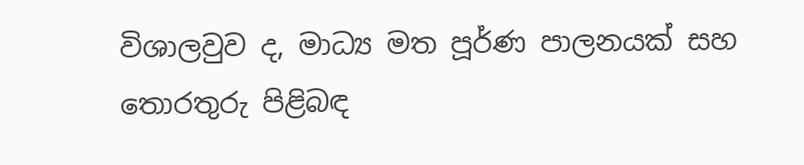විශාලවුව ද, මාධ්‍ය මත පූර්ණ පාලනයක් සහ තොරතුරු පිළිබඳ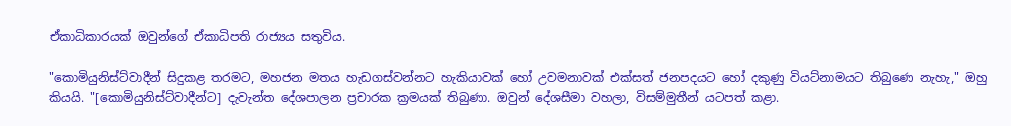ඒකාධිකාරයක් ඔවුන්ගේ ඒකාධිපති රාජ්‍යය සතුවිය.

"කොමියුනිස්ට්වාදීන් සිදුකළ තරමට, මහජන මතය හැඩගස්වන්නට හැකියාවක් හෝ උවමනාවක් එක්සත් ජනපදයට හෝ දකුණු වියට්නාමයට තිබුණෙ නැහැ," ඔහු කියයි. "[කොමියුනිස්ට්වාදීන්ට] දැවැන්ත දේශපාලන ප්‍රචාරක ක්‍රමයක් තිබුණා. ඔවුන් දේශසීමා වහලා, විසම්මුතීන් යටපත් කළා.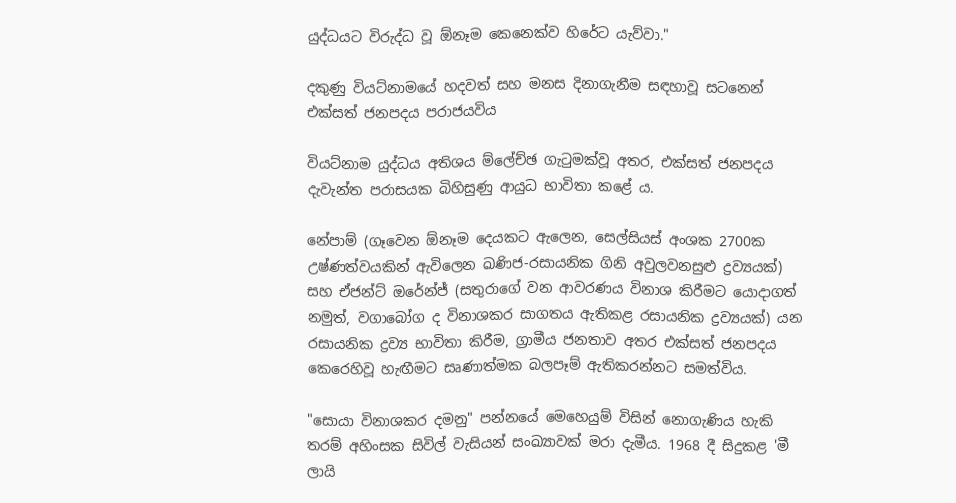යුද්ධයට විරුද්ධ වූ ඕනෑම කෙනෙක්ව හිරේට යැව්වා."

දකුණු වියට්නාමයේ හදවත් සහ මනස දිනාගැනීම සඳහාවූ සටනෙන් එක්සත් ජනපදය පරාජයවිය

වියට්නාම යුද්ධය අතිශය ම්ලේච්ඡ ගැටුමක්වූ අතර, එක්සත් ජනපදය දැවැන්ත පරාසයක බිහිසුණු ආයුධ භාවිතා කළේ ය.

නේපාම් (ගෑවෙන ඕනෑම දෙයකට ඇලෙන, සෙල්සියස් අංශක 2700ක උෂ්ණත්වයකින් ඇවිලෙන ඛණිජ-රසායනික ගිනි අවුලවනසුළු ද්‍රව්‍යයක්) සහ ඒජන්ට් ඔරේන්ජ් (සතුරාගේ වන ආවරණය විනාශ කිරීමට යොදාගත් නමුත්, වගාබෝග ද විනාශකර සාගතය ඇතිකළ රසායනික ද්‍රව්‍යයක්) යන රසායනික ද්‍රව්‍ය භාවිතා කිරීම, ග්‍රාමීය ජනතාව අතර එක්සත් ජනපදය කෙරෙහිවූ හැඟීමට සෘණාත්මක බලපෑම් ඇතිකරන්නට සමත්විය.

"සොයා විනාශකර දමනු" පන්නයේ මෙහෙයුම් විසින් නොගැණිය හැකි තරම් අහිංසක සිවිල් වැසියන් සංඛ්‍යාවක් මරා දැමීය. 1968 දී සිදුකළ 'මී ලායි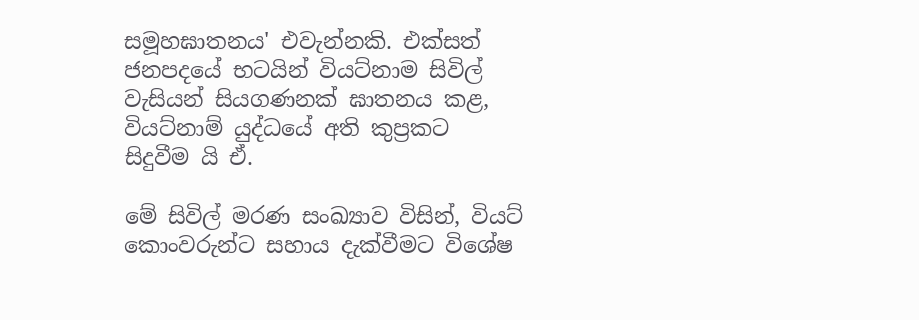සමූහඝාතනය' එවැන්නකි. එක්සත් ජනපදයේ භටයින් වියට්නාම සිවිල් වැසියන් සියගණනක් ඝාතනය කළ, වියට්නාම් යුද්ධයේ අති කුප්‍රකට සිදුවීම යි ඒ.

මේ සිවිල් මරණ සංඛ්‍යාව විසින්, වියට් කොංවරුන්ට සහාය දැක්වීමට විශේෂ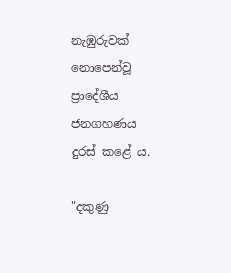නැඹුරුවක් නොපෙන්වූ ප්‍රාදේශීය ජනගහණය දුරස් කළේ ය.

"දකුණු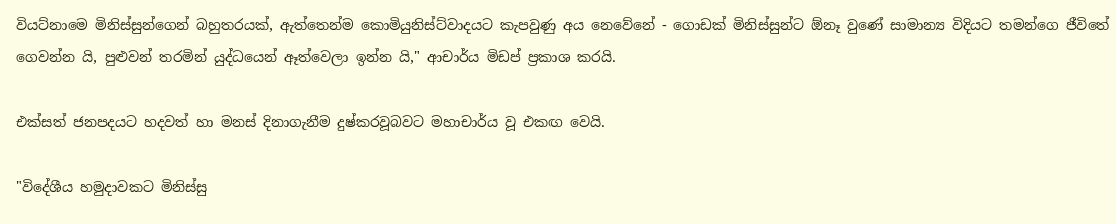වියට්නාමෙ මිනිස්සුන්ගෙන් බහුතරයක්, ඇත්තෙන්ම කොමියුනිස්ට්වාදයට කැපවුණු අය නෙවේනේ - ගොඩක් මිනිස්සුන්ට ඕනෑ වුණේ සාමාන්‍ය විදියට තමන්ගෙ ජීවිතේ ගෙවන්න යි, පුළුවන් තරමින් යුද්ධයෙන් ඈත්වෙලා ඉන්න යි," ආචාර්ය මිඩප් ප්‍රකාශ කරයි.

එක්සත් ජනපදයට හදවත් හා මනස් දිනාගැනීම දුෂ්කරවූබවට මහාචාර්ය වූ එකඟ වෙයි.

"විදේශීය හමුදාවකට මිනිස්සු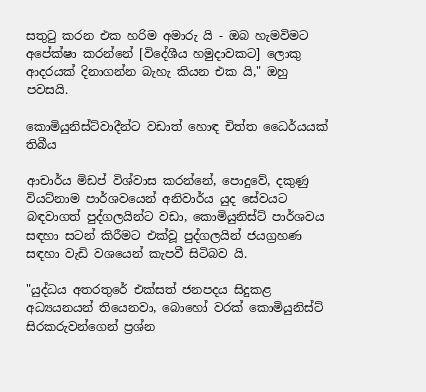සතුටු කරන එක හරිම අමාරු යි - ඔබ හැමවිමට අපේක්ෂා කරන්නේ [විදේශීය හමුදාවකට] ලොකු ආදරයක් දිනාගන්න බැහැ කියන එක යි," ඔහු පවසයි.

කොමියුනිස්ට්වාදීන්ට වඩාත් හොඳ චිත්ත ධෛර්යයක් තිබීය

ආචාර්ය මිඩප් විශ්වාස කරන්නේ, පොදුවේ, දකුණු වියට්නාම පාර්ශවයෙන් අනිවාර්ය යුද සේවයට බඳවාගත් පුද්ගලයින්ට වඩා, කොමියුනිස්ට් පාර්ශවය සඳහා සටන් කිරීමට එක්වූ පුද්ගලයින් ජයග්‍රහණ සඳහා වැඩි වශයෙන් කැපවී සිටිබව යි.

"යුද්ධය අතරතුරේ එක්සත් ජනපදය සිදුකළ අධ්‍යයනයන් තියෙනවා, බොහෝ වරක් කොමියුනිස්ට් සිරකරුවන්ගෙන් ප්‍රශ්න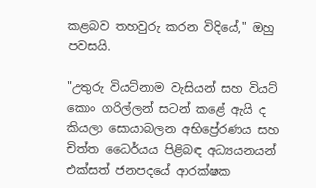කළබව තහවුරු කරන විදියේ," ඔහු පවසයි.

"උතුරු වියට්නාම වැසියන් සහ වියට් කොං ගරිල්ලන් සටන් කළේ ඇයි ද කියලා සොයාබලන අභිප්‍රේරණය සහ චිත්ත ධෛර්යය පිළිබඳ අධ්‍යයනයන් එක්සත් ජනපදයේ ආරක්ෂක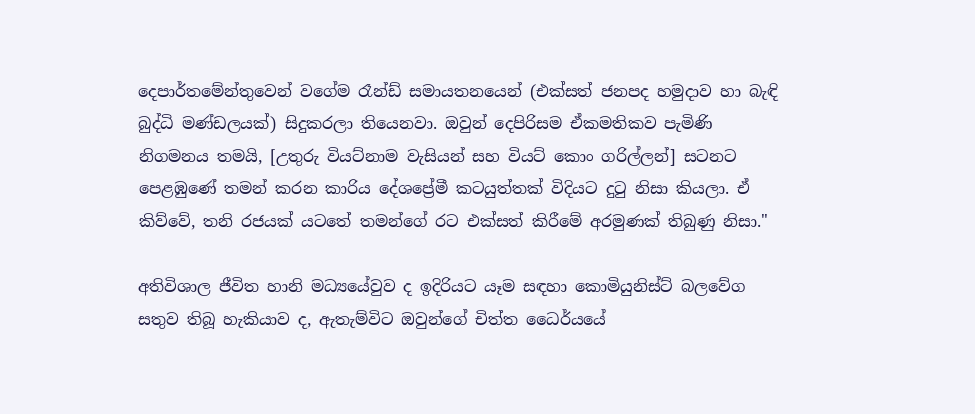දෙපාර්තමේන්තුවෙන් වගේම රෑන්ඩ් සමායතනයෙන් (එක්සත් ජනපද හමුදාව හා බැඳි බුද්ධි මණ්ඩලයක්) සිදුකරලා තියෙනවා. ඔවුන් දෙපිරිසම ඒකමතිකව පැමිණි නිගමනය තමයි, [උතුරු වියට්නාම වැසියන් සහ වියට් කොං ගරිල්ලන්] සටනට පෙළඹුණේ තමන් කරන කාරිය දේශප්‍රේමී කටයුත්තක් විදියට දුටු නිසා කියලා. ඒ කිව්වේ, තනි රජයක් යටතේ තමන්ගේ රට එක්සත් කිරීමේ අරමුණක් තිබුණු නිසා."

අතිවිශාල ජීවිත හානි මධ්‍යයේවුව ද ඉදිරියට යෑම සඳහා කොමියුනිස්ට් බලවේග සතුව තිබූ හැකියාව ද, ඇතැම්විට ඔවුන්ගේ චිත්ත ධෛර්යයේ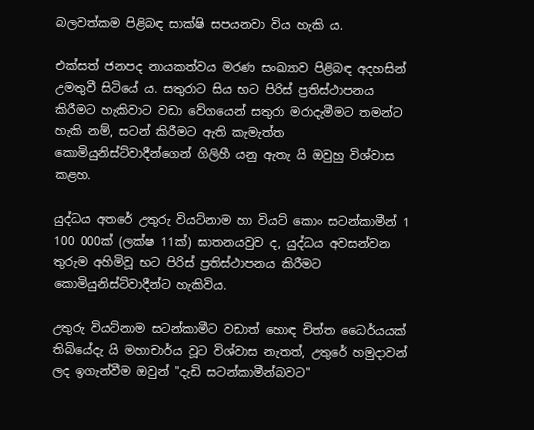බලවත්කම පිළිබඳ සාක්ෂි සපයනවා විය හැකි ය.

එක්සත් ජනපද නායකත්වය මරණ සංඛ්‍යාව පිළිබඳ අදහසින් උමතුවී සිටියේ ය. සතුරාට සිය භට පිරිස් ප්‍රතිස්ථාපනය කිරීමට හැකිවාට වඩා වේගයෙන් සතුරා මරාදැමීමට තමන්ට හැකි නම්, සටන් කිරීමට ඇති කැමැත්ත කොමියුනිස්ට්වාදීන්ගෙන් ගිලිහී යනු ඇතැ යි ඔවුහු විශ්වාස කළහ.

යුද්ධය අතරේ උතුරු වියට්නාම හා වියට් කොං සටන්කාමීන් 1 100 000ක් (ලක්ෂ 11ක්) ඝාතනයවුව ද, යුද්ධය අවසන්වන තුරුම අහිමිවූ භට පිරිස් ප්‍රතිස්ථාපනය කිරීමට කොමියුනිස්ට්වාදීන්ට හැකිවිය.

උතුරු වියට්නාම සටන්කාමීට වඩාත් හොඳ චිත්ත ධෛර්යයක් තිබියේදැ යි මහාචාර්ය වූට විශ්වාස නැතත්, උතුරේ හමුදාවන් ලද ඉගැන්වීම ඔවුන් "දැඩි සටන්කාමීන්බවට"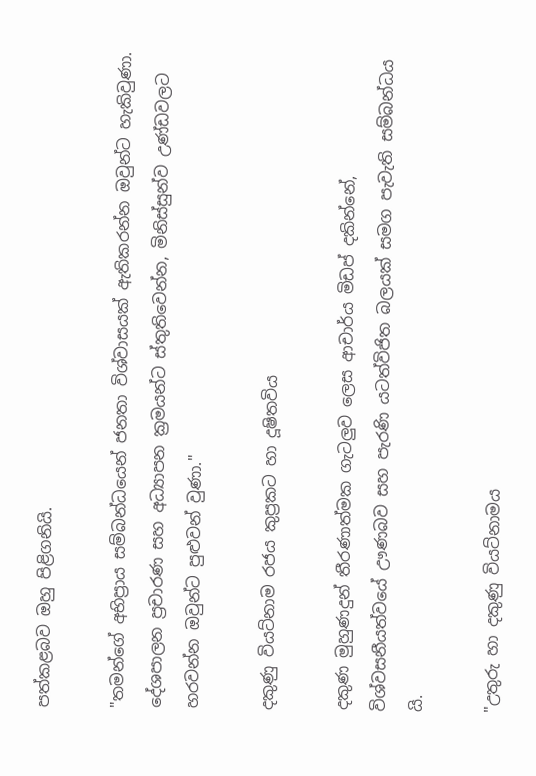පත්කළබව ඔහු පිළිගනියි.

"තමන්ගේ අභිප්‍රාය සම්බන්ධයෙන් ජනතා විශ්වාසයක් ඇතිකරන්න ඔවුන්ට හැකිවුණා. දේශපාලන ප්‍රචාරණ සහ අධ්‍යාපන ක්‍රමයන්ට ස්තුතිවෙන්න, මිනිස්සුන්ව උණ්ඩවලට හරවන්න ඔවුන්ට පුළුවන් වුණා."

දකුණු වියට්නාම රජය කුප්‍රකට හා දූෂිතවිය

දකුණ මුහුණදුන් තීරණාත්මක ගැටලුව ලෙස ආචාර්ය මිඩප් දකින්නේ, විශ්වසනීයත්වයේ ඌණබව සහ පැරණි යටත්විජිත බලයක් සමග පැවැති සම්බන්ධය යි.

"උතුරු හා දකුණු වියට්නාමය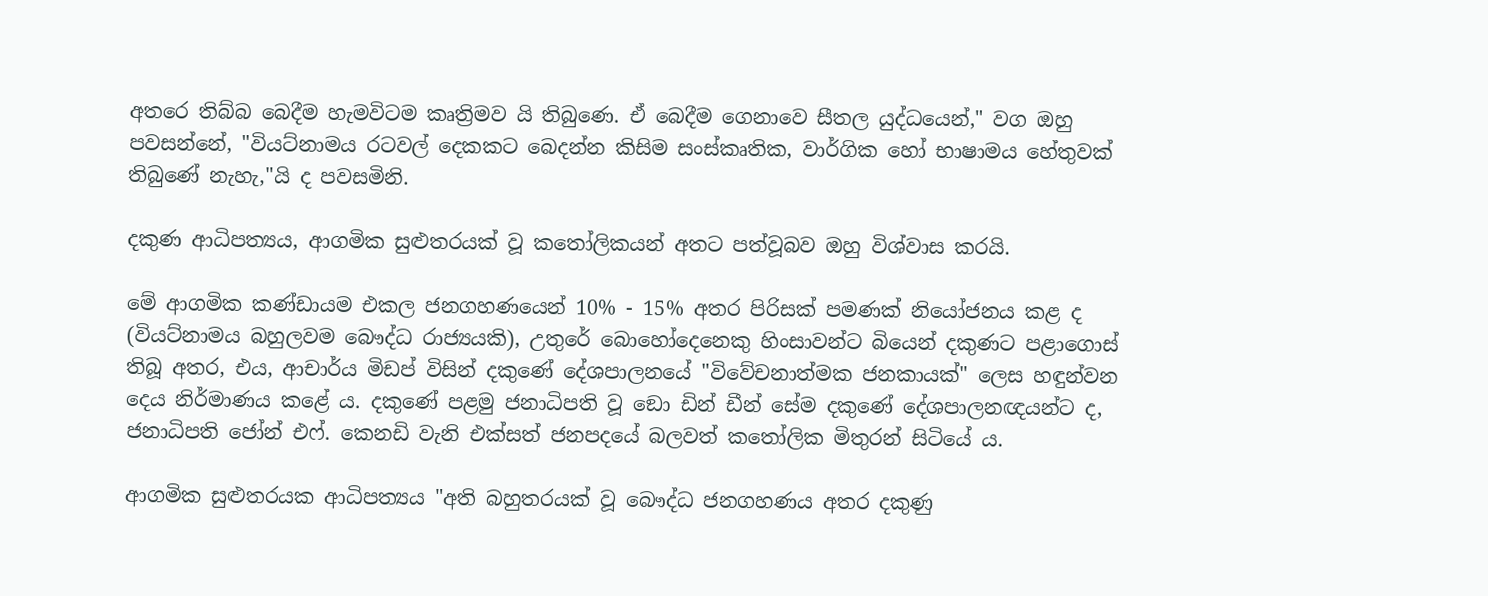අතරෙ තිබ්බ බෙදීම හැමවිටම කෘත්‍රිමව යි තිබුණෙ. ඒ බෙදීම ගෙනාවෙ සීතල යුද්ධයෙන්," වග ඔහු පවසන්නේ, "වියට්නාමය රටවල් දෙකකට බෙදන්න කිසිම සංස්කෘතික, වාර්ගික හෝ භාෂාමය හේතුවක් තිබුණේ නැහැ,"යි ද පවසමිනි.

දකුණ ආධිපත්‍යය, ආගමික සුළුතරයක් වූ කතෝලිකයන් අතට පත්වූබව ඔහු විශ්වාස කරයි.

මේ ආගමික කණ්ඩායම එකල ජනගහණයෙන් 10% - 15% අතර පිරිසක් පමණක් නියෝජනය කළ ද (වියට්නාමය බහුලවම බෞද්ධ රාජ්‍යයකි), උතුරේ බොහෝදෙනෙකු හිංසාවන්ට බියෙන් දකුණට පළාගොස් තිබූ අතර, එය, ආචාර්ය මිඩප් විසින් දකුණේ දේශපාලනයේ "විවේචනාත්මක ජනකායක්" ලෙස හඳුන්වන දෙය නිර්මාණය කළේ ය. දකුණේ පළමු ජනාධිපති වූ ඞො ඩින් ඩීන් සේම දකුණේ දේශපාලනඥයන්ට ද, ජනාධිපති ජෝන් එෆ්. කෙනඩි වැනි එක්සත් ජනපදයේ බලවත් කතෝලික මිතුරන් සිටියේ ය.

ආගමික සුළුතරයක ආධිපත්‍යය "අති බහුතරයක් වූ බෞද්ධ ජනගහණය අතර දකුණු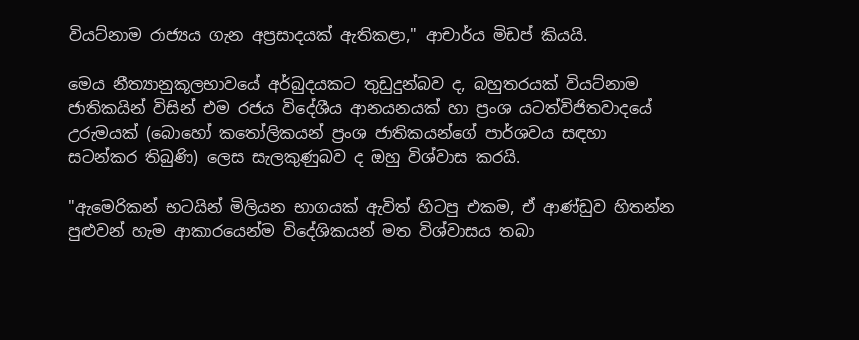වියට්නාම රාජ්‍යය ගැන අප්‍රසාදයක් ඇතිකළා," ආචාර්ය මිඩප් කියයි.

මෙය නීත්‍යානුකූලභාවයේ අර්බුදයකට තුඩුදුන්බව ද, බහුතරයක් වියට්නාම ජාතිකයින් විසින් එම රජය විදේශීය ආනයනයක් හා ප්‍රංශ යටත්විජිතවාදයේ උරුමයක් (බොහෝ කතෝලිකයන් ප්‍රංශ ජාතිකයන්ගේ පාර්ශවය සඳහා සටන්කර තිබුණි) ලෙස සැලකුණුබව ද ඔහු විශ්වාස කරයි.

"ඇමෙරිකන් භටයින් මිලියන භාගයක් ඇවිත් හිටපු එකම, ඒ ආණ්ඩුව හිතන්න පුළුවන් හැම ආකාරයෙන්ම විදේශිකයන් මත විශ්වාසය තබා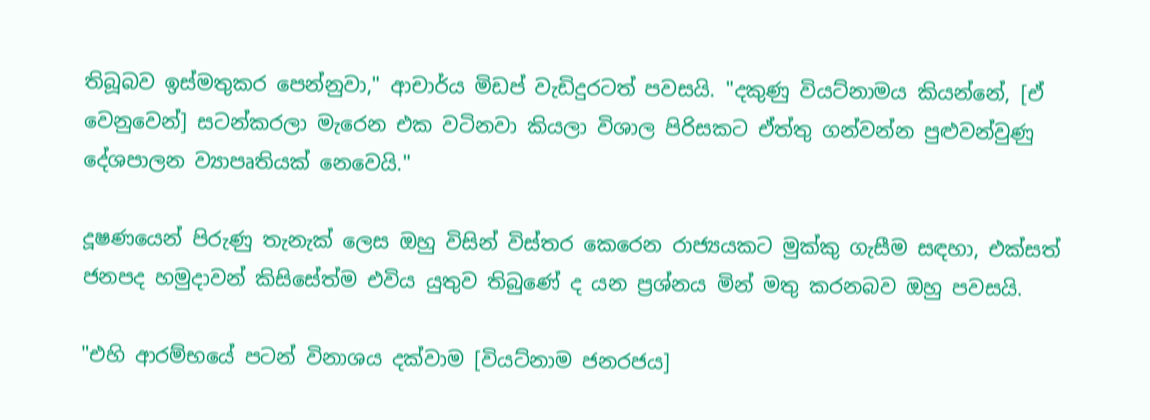තිබූබව ඉස්මතුකර පෙන්නුවා," ආචාර්ය මිඩප් වැඩිදුරටත් පවසයි. "දකුණු වියට්නාමය කියන්නේ, [ඒ වෙනුවෙන්] සටන්කරලා මැරෙන එක වටිනවා කියලා විශාල පිරිසකට ඒත්තු ගන්වන්න පුළුවන්වුණු දේශපාලන ව්‍යාපෘතියක් නෙවෙයි."

දූෂණයෙන් පිරුණු තැනැක් ලෙස ඔහු විසින් විස්තර කෙරෙන රාජ්‍යයකට මුක්කු ගැසීම සඳහා, එක්සත් ජනපද හමුදාවන් කිසිසේත්ම එවිය යුතුව තිබුණේ ද යන ප්‍රශ්නය මින් මතු කරනබව ඔහු පවසයි.

"එහි ආරම්භයේ පටන් විනාශය දක්වාම [වියට්නාම ජනරජය]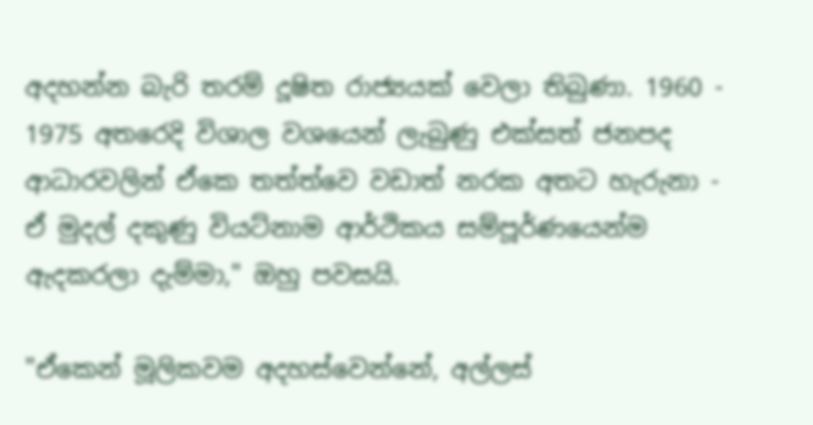අදහන්න බැරි තරම් දූෂිත රාජ්‍යයක් වෙලා තිබුණා. 1960 - 1975 අතරෙදි විශාල වශයෙන් ලැබුණු එක්සත් ජනපද ආධාරවලින් ඒකෙ තත්ත්වෙ වඩාත් නරක අතට හැරුනා - ඒ මුදල් දකුණු වියට්නාම ආර්ථිකය සම්පූර්ණයෙන්ම ඇදකරලා දැම්මා," ඔහු පවසයි.

"ඒකෙන් මූලිකවම අදහස්වෙන්නේ, අල්ලස්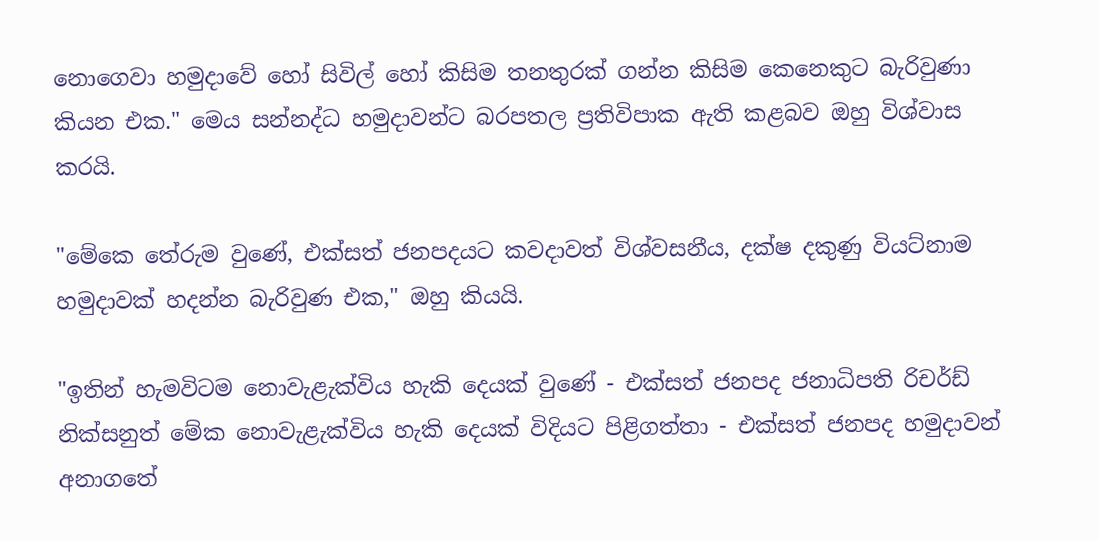නොගෙවා හමුදාවේ හෝ සිවිල් හෝ කිසිම තනතුරක් ගන්න කිසිම කෙනෙකුට බැරිවුණා කියන එක." මෙය සන්නද්ධ හමුදාවන්ට බරපතල ප්‍රතිවිපාක ඇති කළබව ඔහු විශ්වාස කරයි.

"මේකෙ තේරුම වුණේ, එක්සත් ජනපදයට කවදාවත් විශ්වසනීය, දක්ෂ දකුණු වියට්නාම හමුදාවක් හදන්න බැරිවුණ එක," ඔහු කියයි.

"ඉතින් හැමවිටම නොවැළැක්විය හැකි දෙයක් වුණේ - එක්සත් ජනපද ජනාධිපති රිචර්ඩ් නික්සනුත් මේක නොවැළැක්විය හැකි දෙයක් විදියට පිළිගත්තා - එක්සත් ජනපද හමුදාවන් අනාගතේ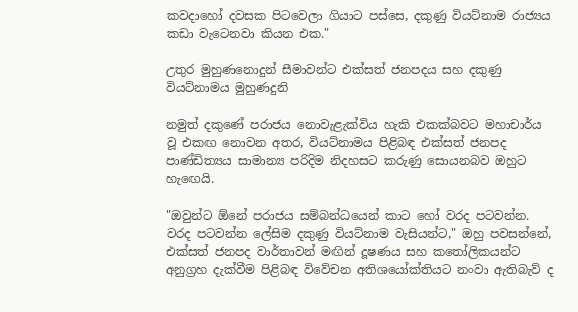කවදාහෝ දවසක පිටවෙලා ගියාට පස්සෙ, දකුණු වියට්නාම රාජ්‍යය කඩා වැටෙනවා කියන එක."

උතුර මුහුණනොදුන් සීමාවන්ට එක්සත් ජනපදය සහ දකුණු වියට්නාමය මුහුණදුනි

නමුත් දකුණේ පරාජය නොවැළැක්විය හැකි එකක්බවට මහාචාර්ය වූ එකඟ නොවන අතර, වියට්නාමය පිළිබඳ එක්සත් ජනපද පාණ්ඩිත්‍යය සාමාන්‍ය පරිදිම නිදහසට කරුණු සොයනබව ඔහුට හැඟෙයි.

"ඔවුන්ට ඕනේ පරාජය සම්බන්ධයෙන් කාට හෝ වරද පටවන්න. වරද පටවන්න ලේසිම දකුණු වියට්නාම වැසියන්ට," ඔහු පවසන්නේ, එක්සත් ජනපද වාර්තාවන් මඟින් දූෂණය සහ කතෝලිකයන්ට අනුග්‍රහ දැක්වීම පිළිබඳ විවේචන අතිශයෝක්තියට නංවා ඇතිබැව් ද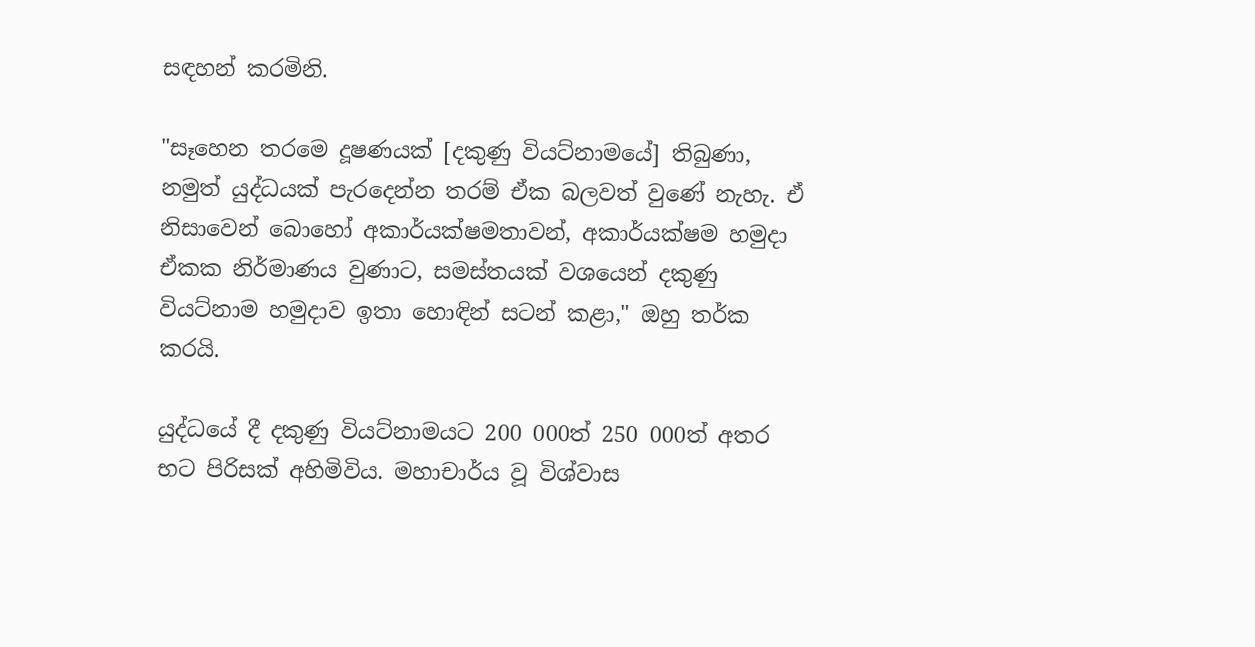සඳහන් කරමිනි.

"සෑහෙන තරමෙ දූෂණයක් [දකුණු වියට්නාමයේ] තිබුණා, නමුත් යුද්ධයක් පැරදෙන්න තරම් ඒක බලවත් වුණේ නැහැ. ඒ නිසාවෙන් බොහෝ අකාර්යක්ෂමතාවන්, අකාර්යක්ෂම හමුදා ඒකක නිර්මාණය වුණාට, සමස්තයක් වශයෙන් දකුණු වියට්නාම හමුදාව ඉතා හොඳින් සටන් කළා," ඔහු තර්ක කරයි.

යුද්ධයේ දී දකුණු වියට්නාමයට 200 000ත් 250 000ත් අතර භට පිරිසක් අහිමිවිය. මහාචාර්ය වූ විශ්වාස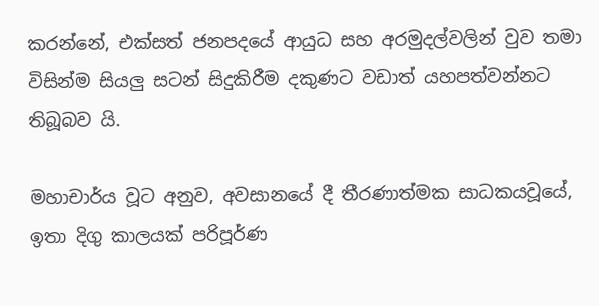කරන්නේ, එක්සත් ජනපදයේ ආයුධ සහ අරමුදල්වලින් වුව තමා විසින්ම සියලු සටන් සිදුකිරීම දකුණට වඩාත් යහපත්වන්නට තිබූබව යි.

මහාචාර්ය වූට අනුව, අවසානයේ දී තීරණාත්මක සාධකයවූයේ, ඉතා දිගු කාලයක් පරිපූර්ණ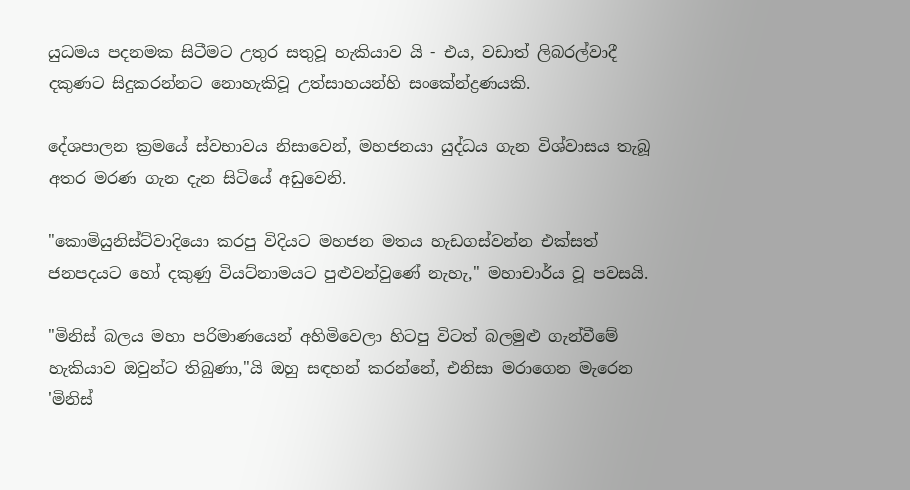යුධමය පදනමක සිටීමට උතුර සතුවූ හැකියාව යි - එය, වඩාත් ලිබරල්වාදී දකුණට සිදුකරන්නට නොහැකිවූ උත්සාහයන්හි සංකේන්ද්‍රණයකි.

දේශපාලන ක්‍රමයේ ස්වභාවය නිසාවෙන්, මහජනයා යුද්ධය ගැන විශ්වාසය තැබූ අතර මරණ ගැන දැන සිටියේ අඩුවෙනි.

"කොමියුනිස්ට්වාදියො කරපු විදියට මහජන මතය හැඩගස්වන්න එක්සත් ජනපදයට හෝ දකුණු වියට්නාමයට පුළුවන්වුණේ නැහැ," මහාචාර්ය වූ පවසයි.

"මිනිස් බලය මහා පරිමාණයෙන් අහිමිවෙලා හිටපු විටත් බලමුළු ගැන්වීමේ හැකියාව ඔවුන්ට තිබුණා,"යි ඔහු සඳහන් කරන්නේ, එනිසා මරාගෙන මැරෙන 'මිනිස්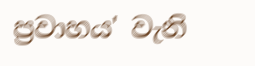ප්‍රවාහය' වැනි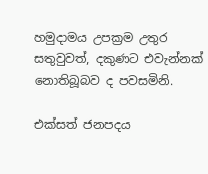හමුදාමය උපක්‍රම උතුර සතුවුවත්, දකුණට එවැන්නක් නොතිබූබව ද පවසමිනි.

එක්සත් ජනපදය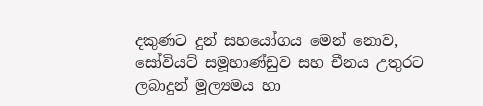දකුණට දුන් සහයෝගය මෙන් නොව, සෝවියට් සමූහාණ්ඩුව සහ චීනය උතුරට ලබාදුන් මූල්‍යමය හා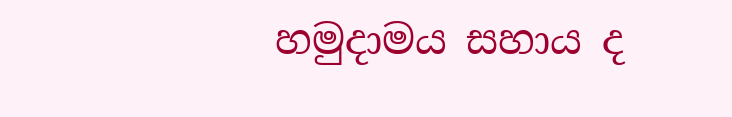හමුදාමය සහාය ද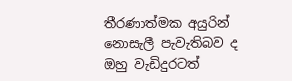තීරණාත්මක අයුරින් නොසැලී පැවැතිබව ද ඔහු වැඩිදුරටත්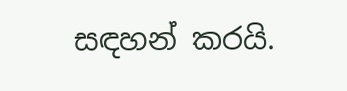සඳහන් කරයි.